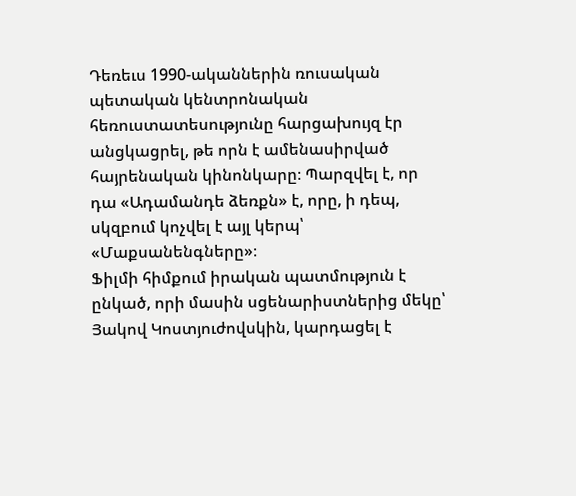Դեռեւս 1990-ականներին ռուսական պետական կենտրոնական հեռուստատեսությունը հարցախույզ էր անցկացրել, թե որն է ամենասիրված հայրենական կինոնկարը։ Պարզվել է, որ դա «Ադամանդե ձեռքն» է, որը, ի դեպ, սկզբում կոչվել է այլ կերպ՝ «Մաքսանենգները»։
Ֆիլմի հիմքում իրական պատմություն է ընկած, որի մասին սցենարիստներից մեկը՝ Յակով Կոստյուժովսկին, կարդացել է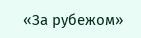«За рубежом»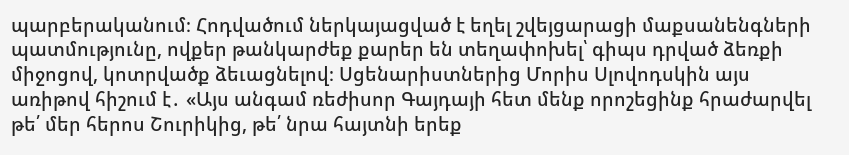պարբերականում։ Հոդվածում ներկայացված է եղել շվեյցարացի մաքսանենգների պատմությունը, ովքեր թանկարժեք քարեր են տեղափոխել՝ գիպս դրված ձեռքի միջոցով, կոտրվածք ձեւացնելով։ Սցենարիստներից Մորիս Սլովոդսկին այս առիթով հիշում է․ «Այս անգամ ռեժիսոր Գայդայի հետ մենք որոշեցինք հրաժարվել թե՛ մեր հերոս Շուրիկից, թե՛ նրա հայտնի երեք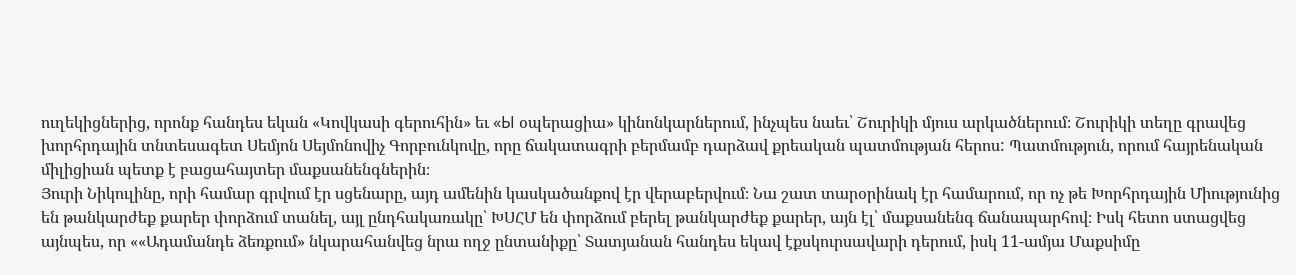ուղեկիցներից, որոնք հանդես եկան «Կովկասի գերուհին» եւ «Ы օպերացիա» կինոնկարներում, ինչպես նաեւ՝ Շուրիկի մյուս արկածներում։ Շուրիկի տեղը գրավեց խորհրդային տնտեսագետ Սեմյոն Սեյմոնովիչ Գորբունկովը, որը ճակատագրի բերմամբ դարձավ քրեական պատմության հերոս: Պատմություն, որում հայրենական միլիցիան պետք է բացահայտեր մաքսանենգներին։
Յուրի Նիկուլինը, որի համար գրվում էր սցենարը, այդ ամենին կասկածանքով էր վերաբերվում։ Նա շատ տարօրինակ էր համարում, որ ոչ թե Խորհրդային Միությունից են թանկարժեք քարեր փորձում տանել, այլ ընդհակառակը՝ ԽՍՀՄ են փորձում բերել թանկարժեք քարեր, այն էլ՝ մաքսանենգ ճանապարհով։ Իսկ հետո ստացվեց այնպես, որ ««Ադամանդե ձեռքում» նկարահանվեց նրա ողջ ընտանիքը՝ Տատյանան հանդես եկավ էքսկուրսավարի դերում, իսկ 11-ամյա Մաքսիմը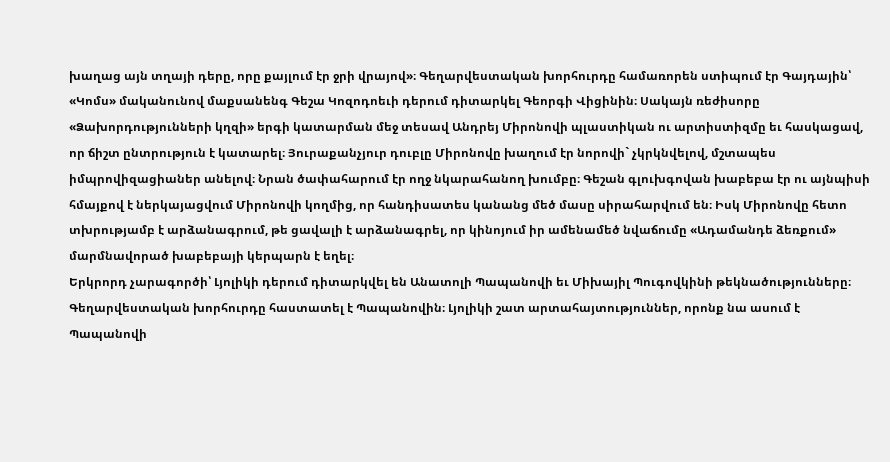խաղաց այն տղայի դերը, որը քայլում էր ջրի վրայով»։ Գեղարվեստական խորհուրդը համառորեն ստիպում էր Գայդային՝ «Կոմս» մականունով մաքսանենգ Գեշա Կոզոդոեւի դերում դիտարկել Գեորգի Վիցինին։ Սակայն ռեժիսորը
«Ձախորդությունների կղզի» երգի կատարման մեջ տեսավ Անդրեյ Միրոնովի պլաստիկան ու արտիստիզմը եւ հասկացավ, որ ճիշտ ընտրություն է կատարել։ Յուրաքանչյուր դուբլը Միրոնովը խաղում էր նորովի` չկրկնվելով, մշտապես իմպրովիզացիաներ անելով։ Նրան ծափահարում էր ողջ նկարահանող խումբը։ Գեշան գլուխգովան խաբեբա էր ու այնպիսի հմայքով է ներկայացվում Միրոնովի կողմից, որ հանդիսատես կանանց մեծ մասը սիրահարվում են։ Իսկ Միրոնովը հետո տխրությամբ է արձանագրում, թե ցավալի է արձանագրել, որ կինոյում իր ամենամեծ նվաճումը «Ադամանդե ձեռքում» մարմնավորած խաբեբայի կերպարն է եղել։
Երկրորդ չարագործի՝ Լյոլիկի դերում դիտարկվել են Անատոլի Պապանովի եւ Միխայիլ Պուգովկինի թեկնածությունները։ Գեղարվեստական խորհուրդը հաստատել է Պապանովին։ Լյոլիկի շատ արտահայտություններ, որոնք նա ասում է Պապանովի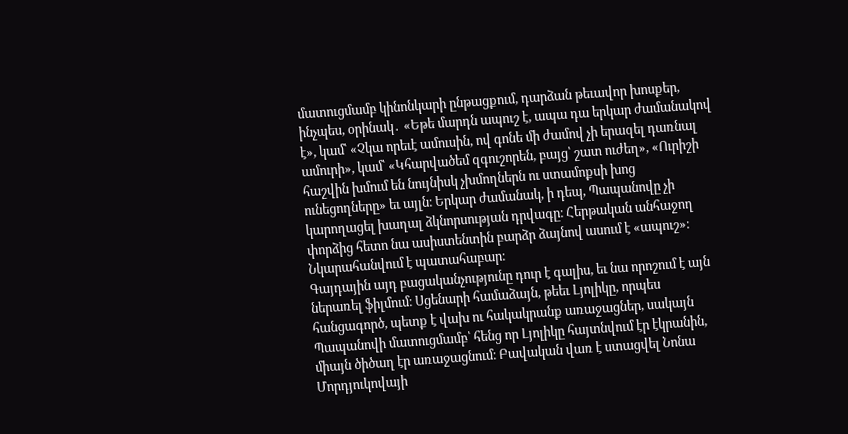մատուցմամբ կինոնկարի ընթացքում, դարձան թեւավոր խոսքեր, ինչպես, օրինակ․ «Եթե մարդն ապուշ է, ապա դա երկար ժամանակով է», կամ՝ «Չկա որեւէ ամուսին, ով գոնե մի ժամով չի երազել դառնալ ամուրի», կամ՝ «Կհարվածեմ զգուշորեն, բայց՝ շատ ուժեղ», «Ուրիշի հաշվին խմում են նույնիսկ չխմողներն ու ստամոքսի խոց ունեցողները» եւ այլն։ Երկար ժամանակ, ի դեպ, Պապանովը չի կարողացել խաղալ ձկնորսության դրվագը։ Հերթական անհաջող փորձից հետո նա ասիստենտին բարձր ձայնով ասում է «ապուշ»։ Նկարահանվում է պատահաբար։
Գայդային այդ բացականչությունը դուր է գալիս, եւ նա որոշում է այն ներառել ֆիլմում։ Սցենարի համաձայն, թեեւ Լյոլիկը, որպես հանցագործ, պետք է վախ ու հակակրանք առաջացներ, սակայն Պապանովի մատուցմամբ՝ հենց որ Լյոլիկը հայտնվում էր էկրանին, միայն ծիծաղ էր առաջացնում։ Բավական վառ է ստացվել Նոնա Մորդյուկովայի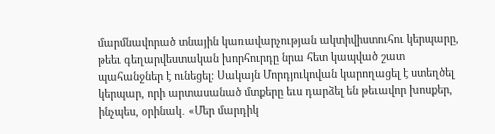մարմնավորած տնային կառավարչության ակտիվիստուհու կերպարը, թեեւ գեղարվեստական խորհուրդը նրա հետ կապված շատ պահանջներ է ունեցել։ Սակայն Մորդյուկովան կարողացել է ստեղծել կերպար, որի արտասանած մտքերը եւս դարձել են թեւավոր խոսքեր, ինչպես, օրինակ․ «Մեր մարդիկ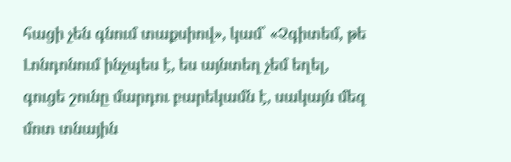հացի չեն գնում տաքսիով», կամ՝ «Չգիտեմ, թե Լոնդոնում ինչպես է, ես այնտեղ չեմ եղել, գուցե շունը մարդու բարեկամն է, սակայն մեզ մոտ տնային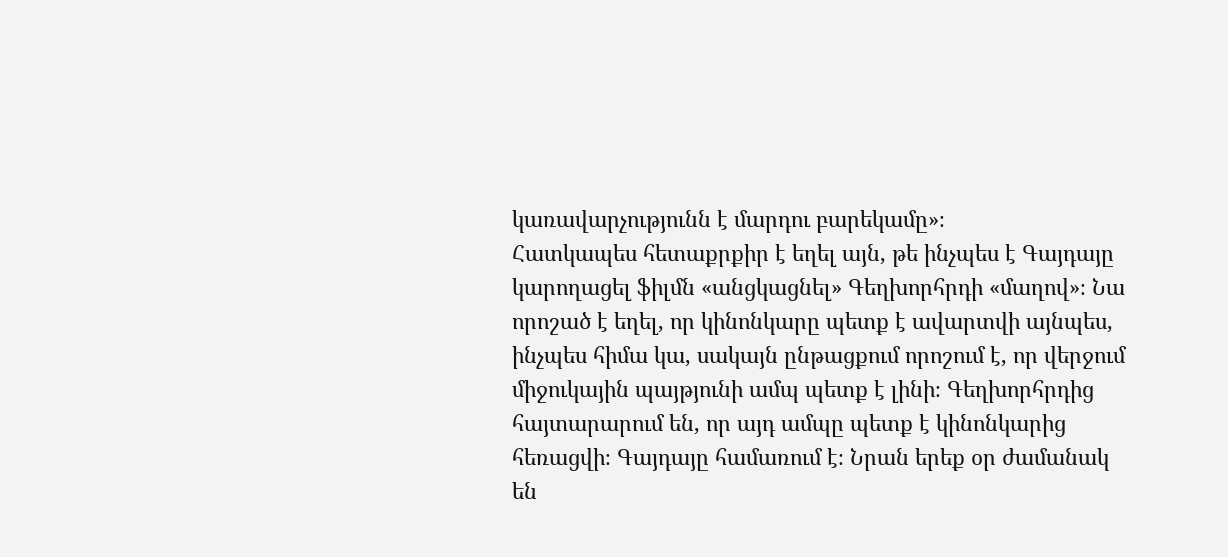կառավարչությունն է մարդու բարեկամը»։
Հատկապես հետաքրքիր է եղել այն, թե ինչպես է Գայդայը կարողացել ֆիլմն «անցկացնել» Գեղխորհրդի «մաղով»։ Նա որոշած է եղել, որ կինոնկարը պետք է ավարտվի այնպես, ինչպես հիմա կա, սակայն ընթացքում որոշում է, որ վերջում միջուկային պայթյունի ամպ պետք է լինի։ Գեղխորհրդից հայտարարում են, որ այդ ամպը պետք է կինոնկարից հեռացվի։ Գայդայը համառում է։ Նրան երեք օր ժամանակ են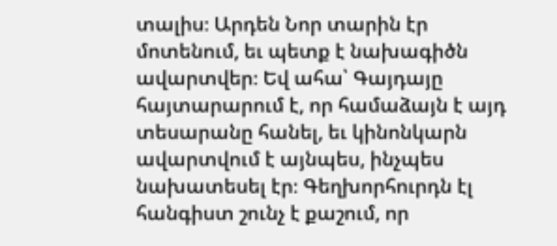տալիս։ Արդեն Նոր տարին էր մոտենում, եւ պետք է նախագիծն ավարտվեր։ Եվ ահա՝ Գայդայը հայտարարում է, որ համաձայն է այդ տեսարանը հանել, եւ կինոնկարն ավարտվում է այնպես, ինչպես նախատեսել էր։ Գեղխորհուրդն էլ հանգիստ շունչ է քաշում, որ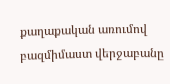քաղաքական առումով բազմիմաստ վերջաբանը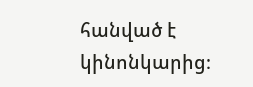հանված է կինոնկարից։